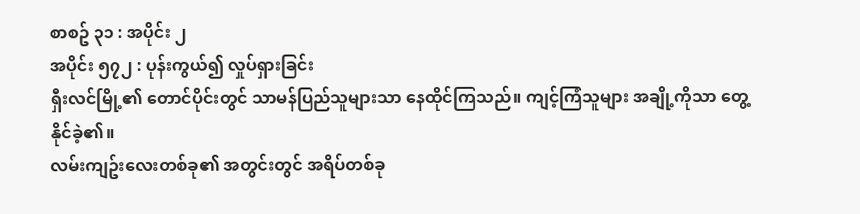စာစဥ် ၃၁ : အပိုင်း ၂
အပိုင်း ၅၇၂ : ပုန်းကွယ်၍ လှုပ်ရှားခြင်း
ရှီးလင်မြို့၏ တောင်ပိုင်းတွင် သာမန်ပြည်သူများသာ နေထိုင်ကြသည်။ ကျင့်ကြံသူများ အချို့ကိုသာ တွေ့နိုင်ခဲ့၏။
လမ်းကျဥ်းလေးတစ်ခု၏ အတွင်းတွင် အရိပ်တစ်ခု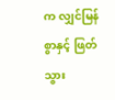က လျှင်မြန်စွာနှင့် ဖြတ်သွား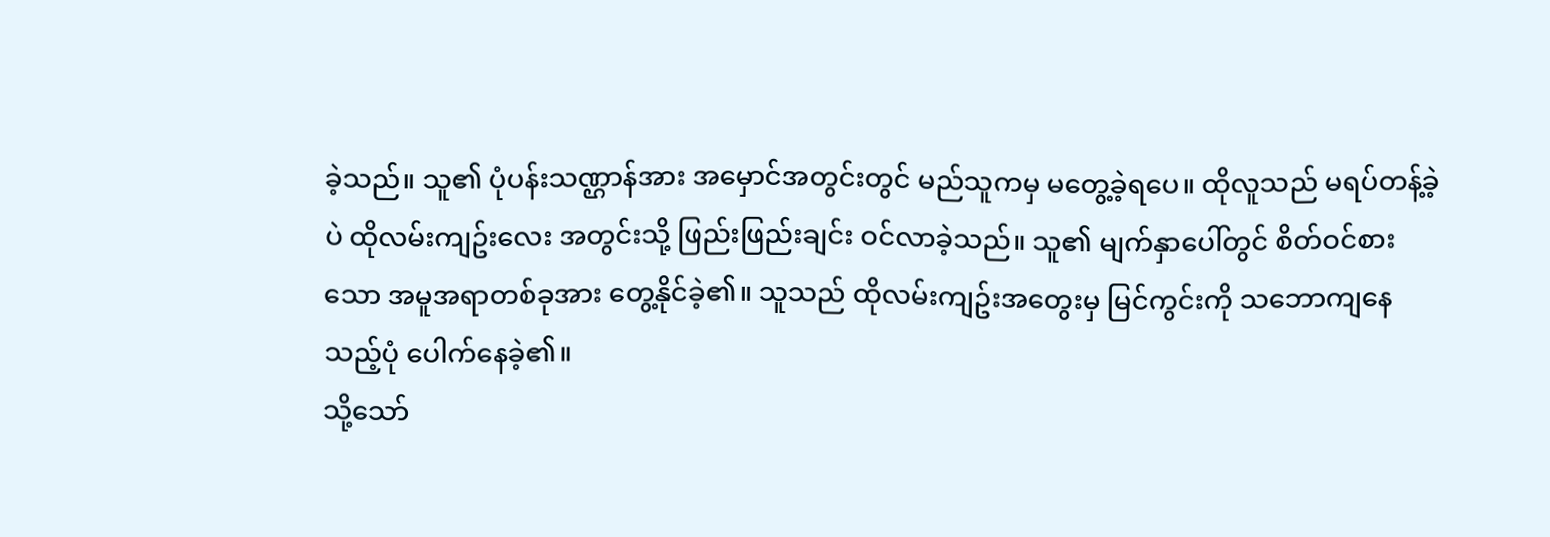ခဲ့သည်။ သူ၏ ပုံပန်းသဏ္ဌာန်အား အမှောင်အတွင်းတွင် မည်သူကမှ မတွေ့ခဲ့ရပေ။ ထိုလူသည် မရပ်တန့်ခဲ့ပဲ ထိုလမ်းကျဥ်းလေး အတွင်းသို့ ဖြည်းဖြည်းချင်း ဝင်လာခဲ့သည်။ သူ၏ မျက်နှာပေါ်တွင် စိတ်ဝင်စားသော အမူအရာတစ်ခုအား တွေ့နိုင်ခဲ့၏။ သူသည် ထိုလမ်းကျဥ်းအတွေးမှ မြင်ကွင်းကို သဘောကျနေသည့်ပုံ ပေါက်နေခဲ့၏။
သို့သော်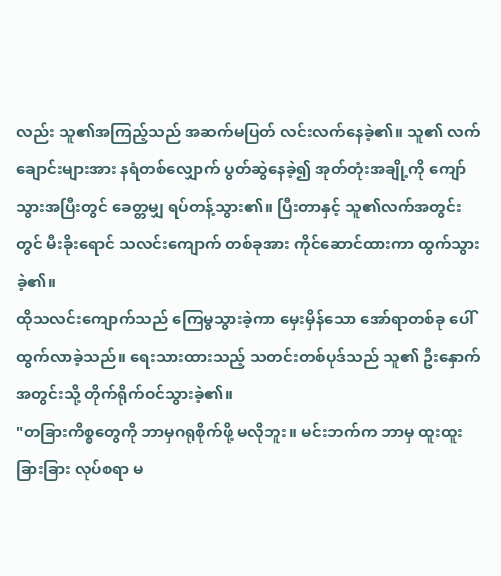လည်း သူ၏အကြည့်သည် အဆက်မပြတ် လင်းလက်နေခဲ့၏။ သူ၏ လက်ချောင်းများအား နရံတစ်လျှောက် ပွတ်ဆွဲနေခဲ့၍ အုတ်တုံးအချို့ကို ကျော်သွားအပြီးတွင် ခေတ္တမျှ ရပ်တန့်သွား၏။ ပြီးတာနှင့် သူ၏လက်အတွင်းတွင် မီးခိုးရောင် သလင်းကျောက် တစ်ခုအား ကိုင်ဆောင်ထားကာ ထွက်သွားခဲ့၏။
ထိုသလင်းကျောက်သည် ကြေမွသွားခဲ့ကာ မှေးမှိန်သော အော်ရာတစ်ခု ပေါ်ထွက်လာခဲ့သည်။ ရေးသားထားသည့် သတင်းတစ်ပုဒ်သည် သူ၏ ဦးနှောက်အတွင်းသို့ တိုက်ရိုက်ဝင်သွားခဲ့၏။
"တခြားကိစ္စတွေကို ဘာမှဂရုစိုက်ဖို့ မလိုဘူး။ မင်းဘက်က ဘာမှ ထူးထူးခြားခြား လုပ်စရာ မ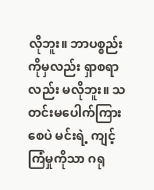လိုဘူး။ ဘာပစ္စည်းကိုမှလည်း ရှာစရာလည်း မလိုဘူး။ သတင်းမပေါက်ကြားစေပဲ မင်းရဲ့ ကျင့်ကြံမှုကိုသာ ဂရု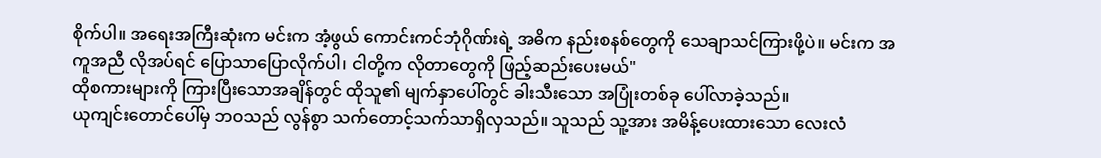စိုက်ပါ။ အရေးအကြီးဆုံးက မင်းက အံ့ဖွယ် ကောင်းကင်ဘုံဂိုဏ်းရဲ့ အဓိက နည်းစနစ်တွေကို သေချာသင်ကြားဖို့ပဲ။ မင်းက အကူအညီ လိုအပ်ရင် ပြောသာပြောလိုက်ပါ၊ ငါတို့က လိုတာတွေကို ဖြည့်ဆည်းပေးမယ်"
ထိုစကားများကို ကြားပြီးသောအချိန်တွင် ထိုသူ၏ မျက်နှာပေါ်တွင် ခါးသီးသော အပြုံးတစ်ခု ပေါ်လာခဲ့သည်။
ယုကျင်းတောင်ပေါ်မှ ဘဝသည် လွန်စွာ သက်တောင့်သက်သာရှိလှသည်။ သူသည် သူ့အား အမိန့်ပေးထားသော လေးလံ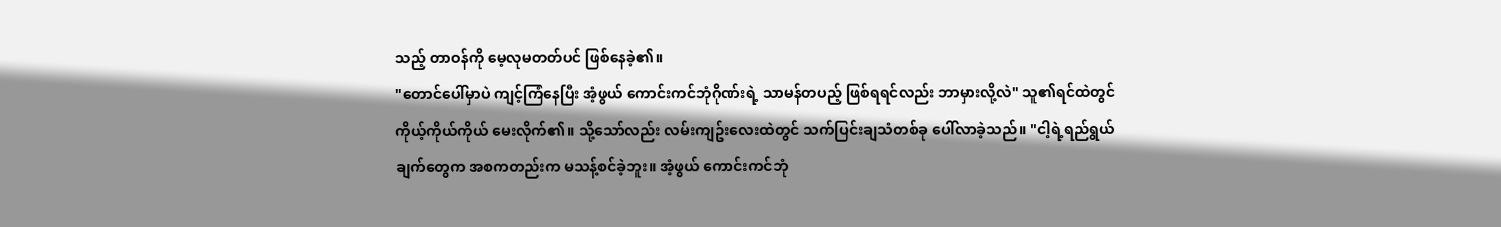သည့် တာဝန်ကို မေ့လုမတတ်ပင် ဖြစ်နေခဲ့၏။
"တောင်ပေါ်မှာပဲ ကျင့်ကြံနေပြီး အံ့ဖွယ် ကောင်းကင်ဘုံဂိုဏ်းရဲ့ သာမန်တပည့် ဖြစ်ရရင်လည်း ဘာမှားလို့လဲ" သူ၏ရင်ထဲတွင် ကိုယ့်ကိုယ်ကိုယ် မေးလိုက်၏။ သို့သော်လည်း လမ်းကျဥ်းလေးထဲတွင် သက်ပြင်းချသံတစ်ခု ပေါ်လာခဲ့သည်။ "ငါ့ရဲ့ရည်ရွယ်ချက်တွေက အစကတည်းက မသန့်စင်ခဲ့ဘူး။ အံ့ဖွယ် ကောင်းကင်ဘုံ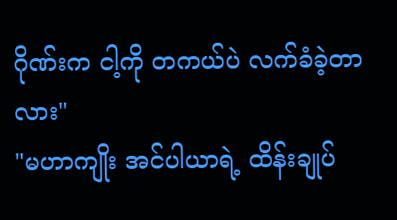ဂိုဏ်းက ငါ့ကို တကယ်ပဲ လက်ခံခဲ့တာလား"
"မဟာကျိုး အင်ပါယာရဲ့ ထိန်းချုပ်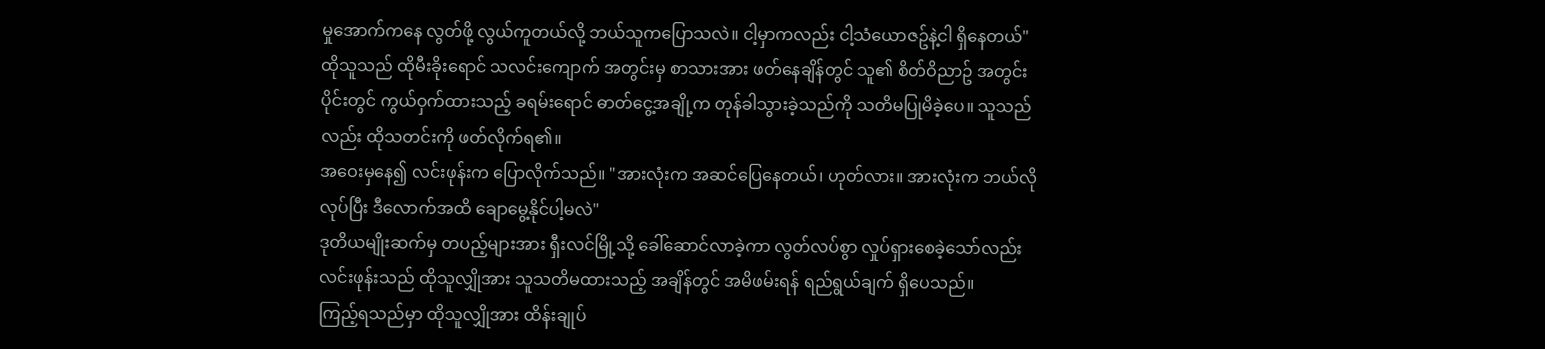မှုအောက်ကနေ လွတ်ဖို့ လွယ်ကူတယ်လို့ ဘယ်သူကပြောသလဲ။ ငါ့မှာကလည်း ငါ့သံယောဇဥ်နဲ့ငါ ရှိနေတယ်"
ထိုသူသည် ထိုမီးခိုးရောင် သလင်းကျောက် အတွင်းမှ စာသားအား ဖတ်နေချိန်တွင် သူ၏ စိတ်ဝိညာဥ် အတွင်းပိုင်းတွင် ကွယ်ဝှက်ထားသည့် ခရမ်းရောင် ဓာတ်ငွေ့အချို့က တုန်ခါသွားခဲ့သည်ကို သတိမပြုမိခဲ့ပေ။ သူသည်လည်း ထိုသတင်းကို ဖတ်လိုက်ရ၏။
အဝေးမှနေ၍ လင်းဖုန်းက ပြောလိုက်သည်။ "အားလုံးက အဆင်ပြေနေတယ်၊ ဟုတ်လား။ အားလုံးက ဘယ်လိုလုပ်ပြီး ဒီလောက်အထိ ချောမွေ့နိုင်ပါ့မလဲ"
ဒုတိယမျိုးဆက်မှ တပည့်များအား ရှီးလင်မြို့သို့ ခေါ်ဆောင်လာခဲ့ကာ လွတ်လပ်စွာ လှုပ်ရှားစေခဲ့သော်လည်း လင်းဖုန်းသည် ထိုသူလျှိုအား သူသတိမထားသည့် အချိန်တွင် အမိဖမ်းရန် ရည်ရွယ်ချက် ရှိပေသည်။
ကြည့်ရသည်မှာ ထိုသူလျှိုအား ထိန်းချုပ်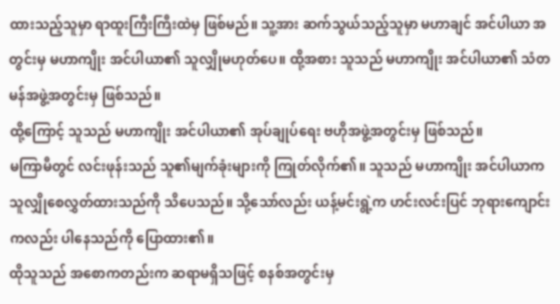ထားသည့်သူမှာ ရာထူးကြီးကြီးထဲမှ ဖြစ်မည်။ သူ့အား ဆက်သွယ်သည့်သူမှာ မဟာချင် အင်ပါယာ အတွင်းမှ မဟာကျိုး အင်ပါယာ၏ သူလျှိုမဟုတ်ပေ။ ထို့အစား သူသည် မဟာကျိုး အင်ပါယာ၏ သံတမန်အဖွဲ့အတွင်းမှ ဖြစ်သည်။
ထို့ကြောင့် သူသည် မဟာကျိုး အင်ပါယာ၏ အုပ်ချုပ်ရေး ဗဟိုအဖွဲ့အတွင်းမှ ဖြစ်သည်။
မကြာမီတွင် လင်းဖုန်းသည် သူ၏မျက်ခုံးများကို ကြုတ်လိုက်၏။ သူသည် မဟာကျိုး အင်ပါယာက သူလျှိုစေလွှတ်ထားသည်ကို သိပေသည်။ သို့သော်လည်း ယန့်မင်းရွဲ့က ဟင်းလင်းပြင် ဘုရားကျောင်းကလည်း ပါနေသည်ကို ပြောထား၏။
ထိုသူသည် အစောကတည်းက ဆရာမရှိသဖြင့် စနစ်အတွင်းမှ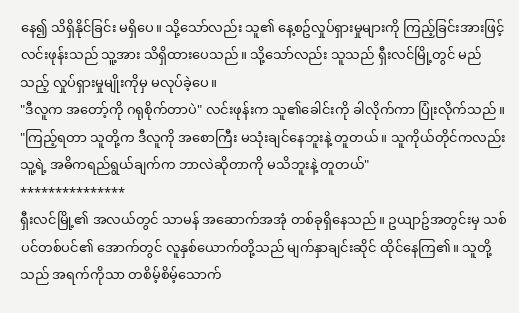နေ၍ သိရှိနိုင်ခြင်း မရှိပေ။ သို့သော်လည်း သူ၏ နေ့စဥ်လှုပ်ရှားမှုများကို ကြည့်ခြင်းအားဖြင့် လင်းဖုန်းသည် သူ့အား သိရှိထားပေသည်။ သို့သော်လည်း သူသည် ရှီးလင်မြို့တွင် မည်သည့် လှုပ်ရှားမှုမျိုးကိုမှ မလုပ်ခဲ့ပေ။
"ဒီလူက အတော့်ကို ဂရုစိုက်တာပဲ" လင်းဖုန်းက သူ၏ခေါင်းကို ခါလိုက်ကာ ပြုံးလိုက်သည်။ "ကြည့်ရတာ သူတို့က ဒီလူကို အစောကြီး မသုံးချင်နေဘူးနဲ့ တူတယ်။ သူကိုယ်တိုင်ကလည်း သူ့ရဲ့ အဓိကရည်ရွယ်ချက်က ဘာလဲဆိုတာကို မသိဘူးနဲ့ တူတယ်"
***************
ရှီးလင်မြို့၏ အလယ်တွင် သာမန် အဆောက်အအုံ တစ်ခုရှိနေသည်။ ဥယျာဥ်အတွင်းမှ သစ်ပင်တစ်ပင်၏ အောက်တွင် လူနှစ်ယောက်တို့သည် မျက်နှာချင်းဆိုင် ထိုင်နေကြ၏။ သူတို့သည် အရက်ကိုသာ တစိမ့်စိမ့်သောက်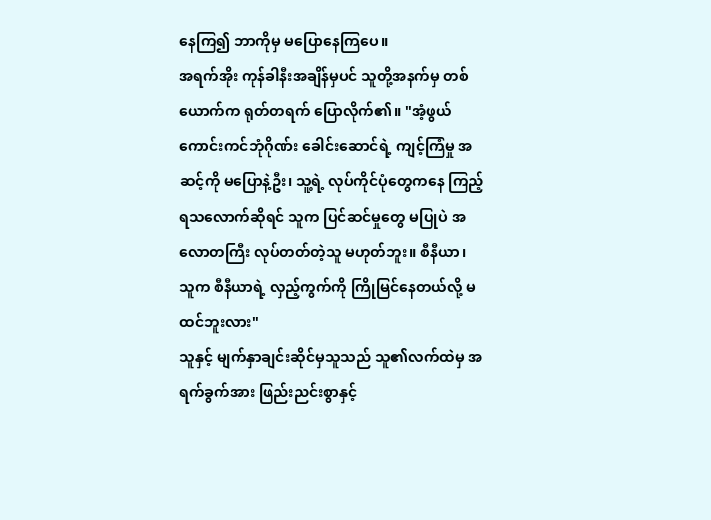နေကြ၍ ဘာကိုမှ မပြောနေကြပေ။
အရက်အိုး ကုန်ခါနီးအချိန်မှပင် သူတို့အနက်မှ တစ်ယောက်က ရုတ်တရက် ပြောလိုက်၏။ "အံ့ဖွယ် ကောင်းကင်ဘုံဂိုဏ်း ခေါင်းဆောင်ရဲ့ ကျင့်ကြံမှု အဆင့်ကို မပြောနဲ့ဦး၊ သူ့ရဲ့ လုပ်ကိုင်ပုံတွေကနေ ကြည့်ရသလောက်ဆိုရင် သူက ပြင်ဆင်မှုတွေ မပြုပဲ အလောတကြီး လုပ်တတ်တဲ့သူ မဟုတ်ဘူး။ စီနီယာ၊ သူက စီနီယာရဲ့ လှည့်ကွက်ကို ကြိုမြင်နေတယ်လို့ မထင်ဘူးလား"
သူနှင့် မျက်နှာချင်းဆိုင်မှသူသည် သူ၏လက်ထဲမှ အရက်ခွက်အား ဖြည်းညင်းစွာနှင့်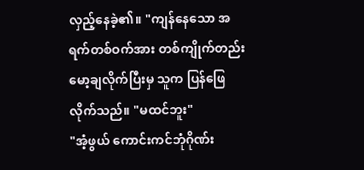လှည့်နေခဲ့၏။ "ကျန်နေသော အရက်တစ်ဝက်အား တစ်ကျိုက်တည်း မော့ချလိုက်ပြီးမှ သူက ပြန်ဖြေလိုက်သည်။ "မထင်ဘူး"
"အံ့ဖွယ် ကောင်းကင်ဘုံဂိုဏ်း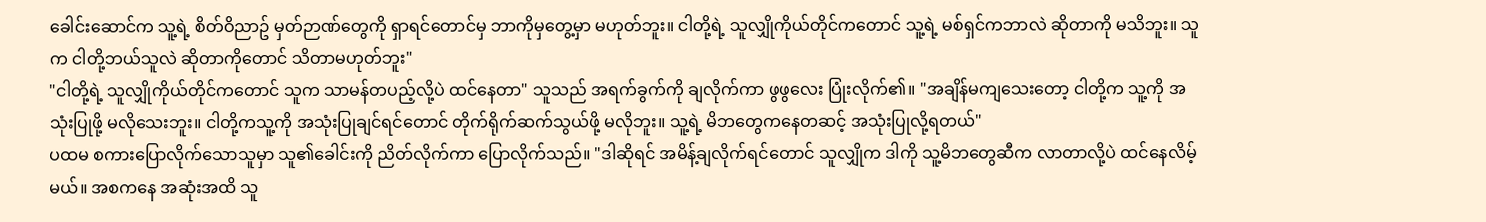ခေါင်းဆောင်က သူ့ရဲ့ စိတ်ဝိညာဥ် မှတ်ဉာဏ်တွေကို ရှာရင်တောင်မှ ဘာကိုမှတွေ့မှာ မဟုတ်ဘူး။ ငါတို့ရဲ့ သူလျှိုကိုယ်တိုင်ကတောင် သူ့ရဲ့ မစ်ရှင်ကဘာလဲ ဆိုတာကို မသိဘူး။ သူက ငါတို့ဘယ်သူလဲ ဆိုတာကိုတောင် သိတာမဟုတ်ဘူး"
"ငါတို့ရဲ့ သူလျှိုကိုယ်တိုင်ကတောင် သူက သာမန်တပည့်လို့ပဲ ထင်နေတာ" သူသည် အရက်ခွက်ကို ချလိုက်ကာ ဖွဖွလေး ပြုံးလိုက်၏။ "အချိန်မကျသေးတော့ ငါတို့က သူ့ကို အသုံးပြုဖို့ မလိုသေးဘူး။ ငါတို့ကသူ့ကို အသုံးပြုချင်ရင်တောင် တိုက်ရိုက်ဆက်သွယ်ဖို့ မလိုဘူး။ သူ့ရဲ့ မိဘတွေကနေတဆင့် အသုံးပြုလို့ရတယ်"
ပထမ စကားပြောလိုက်သောသူမှာ သူ၏ခေါင်းကို ညိတ်လိုက်ကာ ပြောလိုက်သည်။ "ဒါဆိုရင် အမိန့်ချလိုက်ရင်တောင် သူလျှိုက ဒါကို သူ့မိဘတွေဆီက လာတာလို့ပဲ ထင်နေလိမ့်မယ်။ အစကနေ အဆုံးအထိ သူ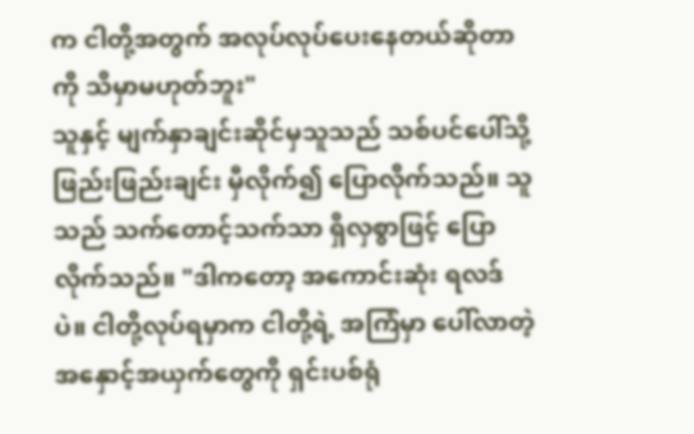က ငါတို့အတွက် အလုပ်လုပ်ပေးနေတယ်ဆိုတာကို သိမှာမဟုတ်ဘူး"
သူနှင့် မျက်နှာချင်းဆိုင်မှသူသည် သစ်ပင်ပေါ်သို့ ဖြည်းဖြည်းချင်း မှီလိုက်၍ ပြောလိုက်သည်။ သူသည် သက်တောင့်သက်သာ ရှိလှစွာဖြင့် ပြောလိုက်သည်။ "ဒါကတော့ အကောင်းဆုံး ရလဒ်ပဲ။ ငါတို့လုပ်ရမှာက ငါတို့ရဲ့ အကြံမှာ ပေါ်လာတဲ့ အနှောင့်အယှက်တွေကို ရှင်းပစ်ရုံ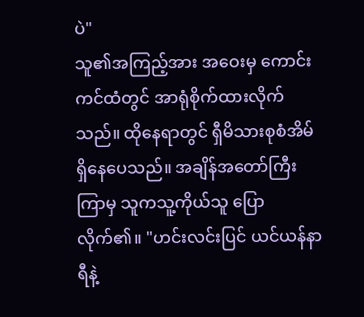ပဲ"
သူ၏အကြည့်အား အဝေးမှ ကောင်းကင်ထံတွင် အာရုံစိုက်ထားလိုက်သည်။ ထိုနေရာတွင် ရှီမိသားစုစံအိမ် ရှိနေပေသည်။ အချိန်အတော်ကြီးကြာမှ သူကသူ့ကိုယ်သူ ပြောလိုက်၏။ "ဟင်းလင်းပြင် ယင်ယန်နာရီနဲ့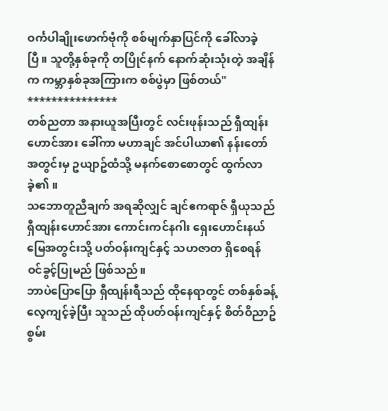ဝင်္ကပါချိုးဖောက်ဗုံကို စစ်မျက်နှာပြင်ကို ခေါ်လာခဲ့ပြီ။ သူတို့နှစ်ခုကို တပြိုင်နက် နောက်ဆုံးသုံးတဲ့ အချိန်က ကမ္ဘာနှစ်ခုအကြားက စစ်ပွဲမှာ ဖြစ်တယ်"
***************
တစ်ညတာ အနားယူအပြီးတွင် လင်းဖုန်းသည် ရှီထျန်းဟောင်အား ခေါ်ကာ မဟာချင် အင်ပါယာ၏ နန်းတော်အတွင်းမှ ဥယျာဥ်ထံသို့ မနက်စောစောတွင် ထွက်လာခဲ့၏။
သဘောတူညီချက် အရဆိုလျှင် ချင်ဧကရာဇ် ရှီယုသည် ရှီထျန်းဟောင်အား ကောင်းကင်နဂါး ရှေးဟောင်းနယ်မြေအတွင်းသို့ ပတ်ဝန်းကျင်နှင့် သဟဇာတ ရှိစေရန် ဝင်ခွင့်ပြုမည် ဖြစ်သည်။
ဘာပဲပြောပြော ရှီထျန်းရီသည် ထိုနေရာတွင် တစ်နှစ်ခန့် လေ့ကျင့်ခဲ့ပြီး သူသည် ထိုပတ်ဝန်းကျင်နှင့် စိတ်ဝိညာဥ် စွမ်း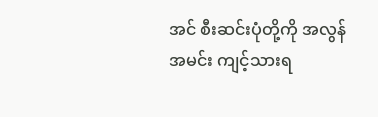အင် စီးဆင်းပုံတို့ကို အလွန်အမင်း ကျင့်သားရ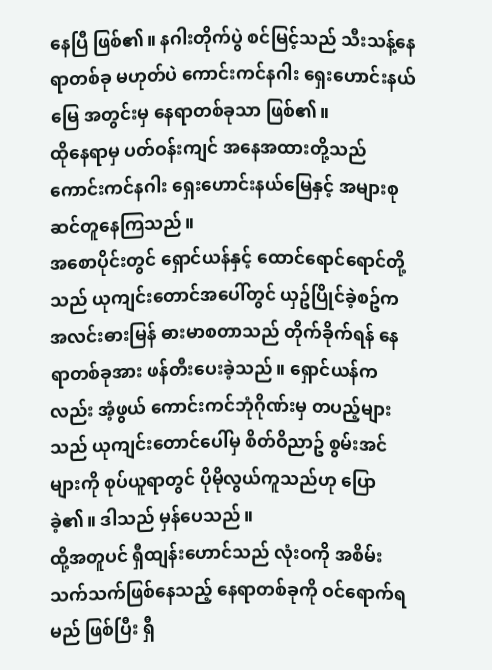နေပြီ ဖြစ်၏။ နဂါးတိုက်ပွဲ စင်မြင့်သည် သီးသန့်နေရာတစ်ခု မဟုတ်ပဲ ကောင်းကင်နဂါး ရှေးဟောင်းနယ်မြေ အတွင်းမှ နေရာတစ်ခုသာ ဖြစ်၏။
ထိုနေရာမှ ပတ်ဝန်းကျင် အနေအထားတို့သည် ကောင်းကင်နဂါး ရှေးဟောင်းနယ်မြေနှင့် အများစု ဆင်တူနေကြသည်။
အစောပိုင်းတွင် ရှောင်ယန်နှင့် ထောင်ရောင်ရောင်တို့သည် ယုကျင်းတောင်အပေါ်တွင် ယှဥ်ပြိုင်ခဲ့စဥ်က အလင်းဓားမြန် ဓားမာစတာသည် တိုက်ခိုက်ရန် နေရာတစ်ခုအား ဖန်တီးပေးခဲ့သည်။ ရှောင်ယန်ကလည်း အံ့ဖွယ် ကောင်းကင်ဘုံဂိုဏ်းမှ တပည့်များသည် ယုကျင်းတောင်ပေါ်မှ စိတ်ဝိညာဥ် စွမ်းအင်များကို စုပ်ယူရာတွင် ပိုမိုလွယ်ကူသည်ဟု ပြောခဲ့၏။ ဒါသည် မှန်ပေသည်။
ထို့အတူပင် ရှီထျန်းဟောင်သည် လုံးဝကို အစိမ်းသက်သက်ဖြစ်နေသည့် နေရာတစ်ခုကို ဝင်ရောက်ရမည် ဖြစ်ပြီး ရှီ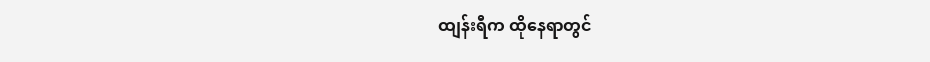ထျန်းရီက ထိုနေရာတွင်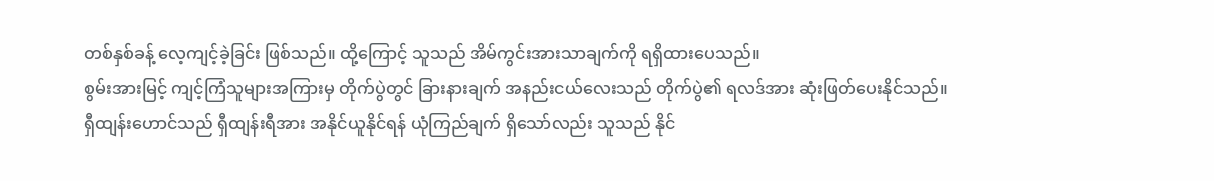တစ်နှစ်ခန့် လေ့ကျင့်ခဲ့ခြင်း ဖြစ်သည်။ ထို့ကြောင့် သူသည် အိမ်ကွင်းအားသာချက်ကို ရရှိထားပေသည်။
စွမ်းအားမြင့် ကျင့်ကြံသူများအကြားမှ တိုက်ပွဲတွင် ခြားနားချက် အနည်းငယ်လေးသည် တိုက်ပွဲ၏ ရလဒ်အား ဆုံးဖြတ်ပေးနိုင်သည်။ ရှီထျန်းဟောင်သည် ရှီထျန်းရီအား အနိုင်ယူနိုင်ရန် ယုံကြည်ချက် ရှိသော်လည်း သူသည် နိုင်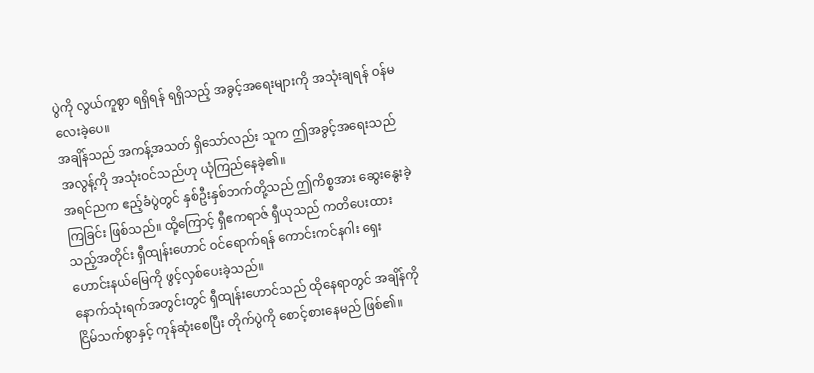ပွဲကို လွယ်ကူစွာ ရရှိရန် ရရှိသည့် အခွင့်အရေးများကို အသုံးချရန် ဝန်မလေးခဲ့ပေ။
အချိန်သည် အကန့်အသတ် ရှိသော်လည်း သူက ဤအခွင့်အရေးသည် အလွန့်ကို အသုံးဝင်သည်ဟု ယုံကြည်နေခဲ့၏။
အရင်ညက ဧည့်ခံပွဲတွင် နှစ်ဦးနှစ်ဘက်တို့သည် ဤကိစ္စအား ဆွေးနွေးခဲ့ကြခြင်း ဖြစ်သည်။ ထို့ကြောင့် ရှီဧကရာဇ် ရှီယုသည် ကတိပေးထားသည့်အတိုင်း ရှီထျန်းဟောင် ဝင်ရောက်ရန် ကောင်းကင်နဂါး ရှေးဟောင်းနယ်မြေကို ဖွင့်လှစ်ပေးခဲ့သည်။
နောက်သုံးရက်အတွင်းတွင် ရှီထျန်းဟောင်သည် ထိုနေရာတွင် အချိန်ကို ငြိမ်သက်စွာနှင့် ကုန်ဆုံးစေပြီး တိုက်ပွဲကို စောင့်စားနေမည် ဖြစ်၏။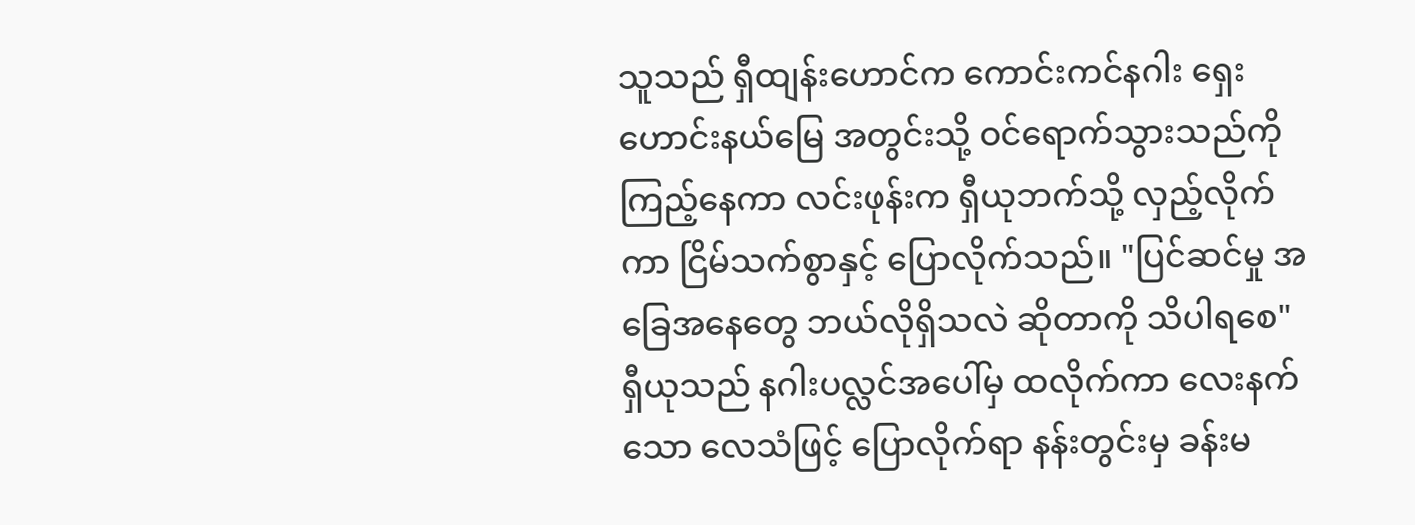သူသည် ရှီထျန်းဟောင်က ကောင်းကင်နဂါး ရှေးဟောင်းနယ်မြေ အတွင်းသို့ ဝင်ရောက်သွားသည်ကို ကြည့်နေကာ လင်းဖုန်းက ရှီယုဘက်သို့ လှည့်လိုက်ကာ ငြိမ်သက်စွာနှင့် ပြောလိုက်သည်။ "ပြင်ဆင်မှု အခြေအနေတွေ ဘယ်လိုရှိသလဲ ဆိုတာကို သိပါရစေ"
ရှီယုသည် နဂါးပလ္လင်အပေါ်မှ ထလိုက်ကာ လေးနက်သော လေသံဖြင့် ပြောလိုက်ရာ နန်းတွင်းမှ ခန်းမ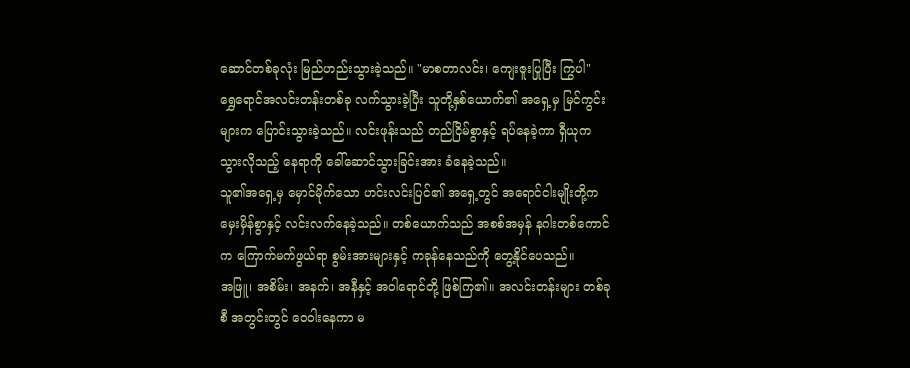ဆောင်တစ်ခုလုံး မြည်ဟည်းသွားခဲ့သည်။ "မာစတာလင်း၊ ကျေးဇူးပြုပြီး ကြွပါ"
ရွှေရောင်အလင်းတန်းတစ်ခု လက်သွားခဲ့ပြီး သူတို့နှစ်ယောက်၏ အရှေ့မှ မြင်ကွင်းများက ပြောင်းသွားခဲ့သည်။ လင်းဖုန်းသည် တည်ငြိမ်စွာနှင့် ရပ်နေခဲ့ကာ ရှီယုက သွားလိုသည့် နေရာကို ခေါ်ဆောင်သွားခြင်းအား ခံနေခဲ့သည်။
သူ၏အရှေ့မှ မှောင်မိုက်သော ဟင်းလင်းပြင်၏ အရှေ့တွင် အရောင်ငါးမျိုးတို့က မှေးမှိန်စွာနှင့် လင်းလက်နေခဲ့သည်။ တစ်ယောက်သည် အစစ်အမှန် နဂါးတစ်ကောင်က ကြောက်မက်ဖွယ်ရာ စွမ်းအားများနှင့် ကခုန်နေသည်ကို တွေ့နိုင်ပေသည်။
အဖြူ၊ အစိမ်း၊ အနက်၊ အနီနှင့် အဝါရောင်တို့ ဖြစ်ကြ၏။ အလင်းတန်းများ တစ်ခုစီ အတွင်းတွင် ဝေဝါးနေကာ မ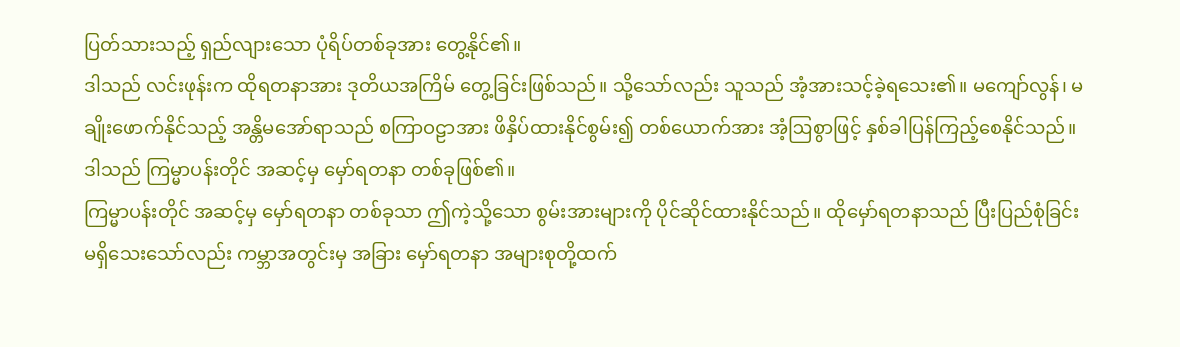ပြတ်သားသည့် ရှည်လျားသော ပုံရိပ်တစ်ခုအား တွေ့နိုင်၏။
ဒါသည် လင်းဖုန်းက ထိုရတနာအား ဒုတိယအကြိမ် တွေ့ခြင်းဖြစ်သည်။ သို့သော်လည်း သူသည် အံ့အားသင့်ခဲ့ရသေး၏။ မကျော်လွန်၊ မချိုးဖောက်နိုင်သည့် အန္တိမအော်ရာသည် စကြာဝဠာအား ဖိနှိပ်ထားနိုင်စွမ်း၍ တစ်ယောက်အား အံ့ဩစွာဖြင့် နှစ်ခါပြန်ကြည့်စေနိုင်သည်။
ဒါသည် ကြမ္မာပန်းတိုင် အဆင့်မှ မှော်ရတနာ တစ်ခုဖြစ်၏။
ကြမ္မာပန်းတိုင် အဆင့်မှ မှော်ရတနာ တစ်ခုသာ ဤကဲ့သို့သော စွမ်းအားများကို ပိုင်ဆိုင်ထားနိုင်သည်။ ထိုမှော်ရတနာသည် ပြီးပြည်စုံခြင်း မရှိသေးသော်လည်း ကမ္ဘာအတွင်းမှ အခြား မှော်ရတနာ အများစုတို့ထက်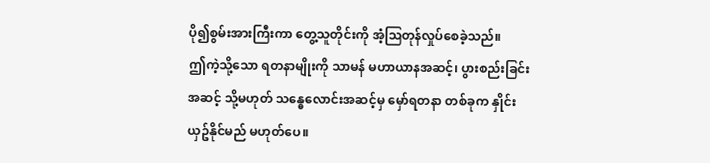ပို၍စွမ်းအားကြီးကာ တွေ့သူတိုင်းကို အံ့ဩတုန်လှုပ်စေခဲ့သည်။
ဤကဲ့သို့သော ရတနာမျိုးကို သာမန် မဟာယာနအဆင့်၊ ပွားစည်းခြင်းအဆင့် သို့မဟုတ် သန္ဓေလောင်းအဆင့်မှ မှော်ရတနာ တစ်ခုက နှိုင်းယှဥ်နိုင်မည် မဟုတ်ပေ။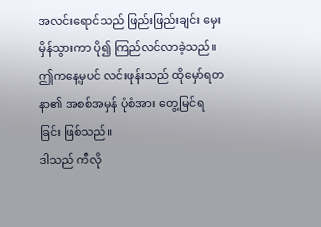အလင်းရောင်သည် ဖြည်းဖြည်းချင်း မှေးမှိန်သွားကာ ပို၍ ကြည်လင်လာခဲ့သည်။ ဤကနေ့မှပင် လင်းဖုန်းသည် ထိုမှော်ရတနာ၏ အစစ်အမှန် ပုံစံအား တွေ့မြင်ရခြင်း ဖြစ်သည်။
ဒါသည် ကီလို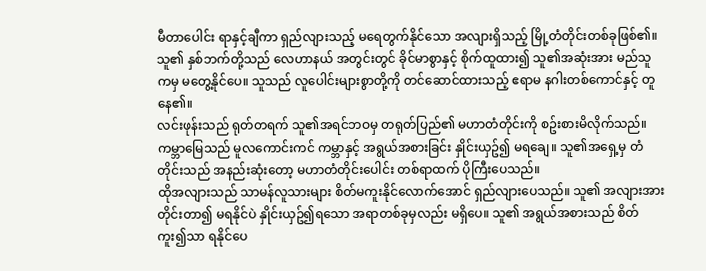မီတာပေါင်း ရာနှင့်ချီကာ ရှည်လျားသည့် မရေတွက်နိုင်သော အလျားရှိသည့် မြို့တံတိုင်းတစ်ခုဖြစ်၏။ သူ၏ နှစ်ဘက်တို့သည် လေဟာနယ် အတွင်းတွင် ခိုင်မာစွာနှင့် စိုက်ထူထား၍ သူ၏အဆုံးအား မည်သူကမှ မတွေ့နိုင်ပေ။ သူသည် လူပေါင်းများစွာတို့ကို တင်ဆောင်ထားသည့် ဧရာမ နဂါးတစ်ကောင်နှင့် တူနေ၏။
လင်းဖုန်းသည် ရုတ်တရက် သူ၏အရင်ဘဝမှ တရုတ်ပြည်၏ မဟာတံတိုင်းကို စဥ်းစားမိလိုက်သည်။ ကမ္ဘာမြေသည် မူလကောင်းကင် ကမ္ဘာနှင့် အရွယ်အစားခြင်း နှိုင်းယှဥ်၍ မရချေ။ သူ၏အရှေ့မှ တံတိုင်းသည် အနည်းဆုံးတော့ မဟာတံတိုင်းပေါင်း တစ်ရာထက် ပိုကြီးပေသည်။
ထိုအလျားသည် သာမန်လူသားများ စိတ်မကူးနိုင်လောက်အောင် ရှည်လျားပေသည်။ သူ၏ အလျားအား တိုင်းတာ၍ မရနိုင်ပဲ နှိုင်းယှဥ်၍ရသော အရာတစ်ခုမှလည်း မရှိပေ။ သူ၏ အရွယ်အစားသည် စိတ်ကူး၍သာ ရနိုင်ပေ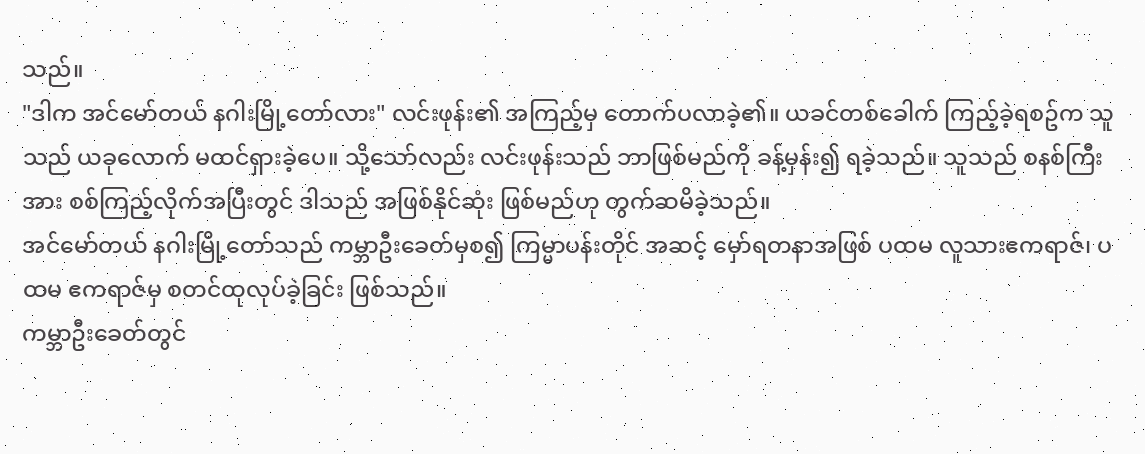သည်။
"ဒါက အင်မော်တယ် နဂါးမြို့တော်လား" လင်းဖုန်း၏ အကြည့်မှ တောက်ပလာခဲ့၏။ ယခင်တစ်ခေါက် ကြည့်ခဲ့ရစဥ်က သူသည် ယခုလောက် မထင်ရှားခဲ့ပေ။ သို့သော်လည်း လင်းဖုန်းသည် ဘာဖြစ်မည်ကို ခန့်မှန်း၍ ရခဲ့သည်။ သူသည် စနစ်ကြီးအား စစ်ကြည့်လိုက်အပြီးတွင် ဒါသည် အဖြစ်နိုင်ဆုံး ဖြစ်မည်ဟု တွက်ဆမိခဲ့သည်။
အင်မော်တယ် နဂါးမြို့တော်သည် ကမ္ဘာဦးခေတ်မှစ၍ ကြမ္မာပန်းတိုင် အဆင့် မှော်ရတနာအဖြစ် ပထမ လူသားဧကရာဇ်၊ ပထမ ဧကရာဇ်မှ စတင်ထုလုပ်ခဲ့ခြင်း ဖြစ်သည်။
ကမ္ဘာဦးခေတ်တွင်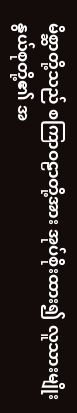မိစ္ဆာတို့သည် စကြာဝဠာတို့အား အုပ်စိုးထား၍ လူသားမျိုးနွယ်စုတို့၏ အ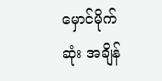မှောင်မိုက်ဆုံး အချိန်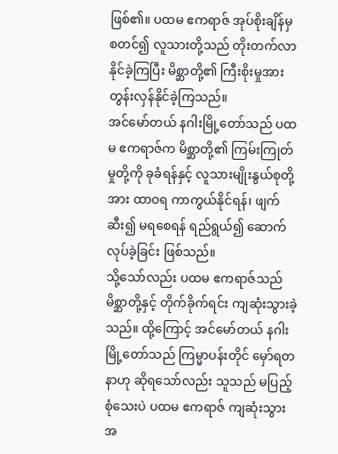ဖြစ်၏။ ပထမ ဧကရာဇ် အုပ်စိုးချိန်မှ စတင်၍ လူသားတို့သည် တိုးတက်လာနိုင်ခဲ့ကြပြီး မိစ္ဆာတို့၏ ကြီးစိုးမှုအား တွန်းလှန်နိုင်ခဲ့ကြသည်။
အင်မော်တယ် နဂါးမြို့တော်သည် ပထမ ဧကရာဇ်က မိစ္ဆာတို့၏ ကြမ်းကြုတ်မှုတို့ကို ခုခံရန်နှင့် လူသားမျိုးနွယ်စုတို့အား ထာဝရ ကာကွယ်နိုင်ရန်၊ ဖျက်ဆီး၍ မရစေရန် ရည်ရွယ်၍ ဆောက်လုပ်ခဲ့ခြင်း ဖြစ်သည်။
သို့သော်လည်း ပထမ ဧကရာဇ်သည် မိစ္ဆာတို့နှင့် တိုက်ခိုက်ရင်း ကျဆုံးသွားခဲ့သည်။ ထို့ကြောင့် အင်မော်တယ် နဂါးမြို့တော်သည် ကြမ္မာပန်းတိုင် မှော်ရတနာဟု ဆိုရသော်လည်း သူသည် မပြည့်စုံသေးပဲ ပထမ ဧကရာဇ် ကျဆုံးသွား အ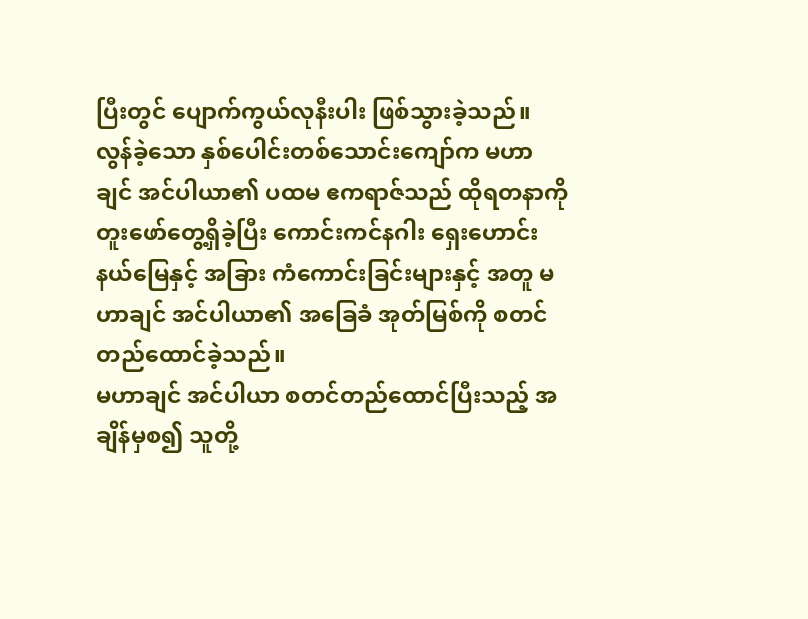ပြီးတွင် ပျောက်ကွယ်လုနီးပါး ဖြစ်သွားခဲ့သည်။
လွန်ခဲ့သော နှစ်ပေါင်းတစ်သောင်းကျော်က မဟာချင် အင်ပါယာ၏ ပထမ ဧကရာဇ်သည် ထိုရတနာကို တူးဖော်တွေ့ရှိခဲ့ပြီး ကောင်းကင်နဂါး ရှေးဟောင်းနယ်မြေနှင့် အခြား ကံကောင်းခြင်းများနှင့် အတူ မဟာချင် အင်ပါယာ၏ အခြေခံ အုတ်မြစ်ကို စတင်တည်ထောင်ခဲ့သည်။
မဟာချင် အင်ပါယာ စတင်တည်ထောင်ပြီးသည့် အချိန်မှစ၍ သူတို့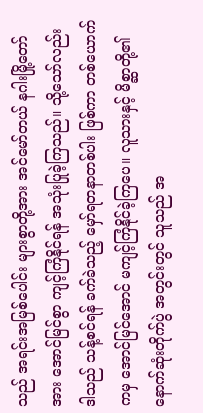သည် အရင်းအမြစ်ပေါင်း များစွာတို့အား အင်မော်တယ် နဂါးမြို့တော်အား အောင်မြင်စွာ ကျင့်ကြံနိုင်ရန် အသုံးပြုခဲ့ကြသည်။ သို့သော်လည်း ဒါသည် သန့်စင်ရန် ခက်ခဲသည့် မှော်ရတနာတစ်ပါး ဖြစ်ကာ တစ်ယောက်ကမှ အောင်မြင်အောင် မကျင့်ကြံနိုင်ခဲ့ကြပေ။ လူသားနှင့် မိစ္ဆာတို့၏ နောက်ဆုံးတိုက်ပွဲ အတွင်းတွင် သူသည် အ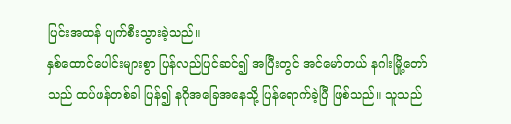ပြင်းအထန် ပျက်စီးသွားခဲ့သည်။
နှစ်ထောင်ပေါင်းများစွာ ပြန်လည်ပြင်ဆင်၍ အပြီးတွင် အင်မော်တယ် နဂါးမြို့တော်သည် ထပ်ဖန်တစ်ခါ ပြန်၍ နဂိုအခြေအနေသို့ ပြန်ရောက်ခဲ့ပြီ ဖြစ်သည်။ သူသည်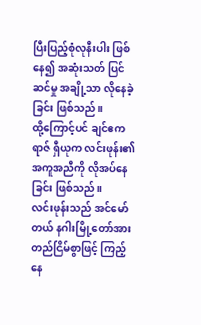ပြီးပြည့်စုံလုနီးပါး ဖြစ်နေ၍ အဆုံးသတ် ပြင်ဆင်မှု အချို့သာ လိုနေခဲ့ခြင်း ဖြစ်သည်။
ထို့ကြောင့်ပင် ချင်ဧကရာဇ် ရှီယုက လင်းဖုန်း၏ အကူအညီကို လိုအပ်နေခြင်း ဖြစ်သည်။
လင်းဖုန်းသည် အင်မော်တယ် နဂါးမြို့တော်အား တည်ငြိမ်စွာဖြင့် ကြည့်နေ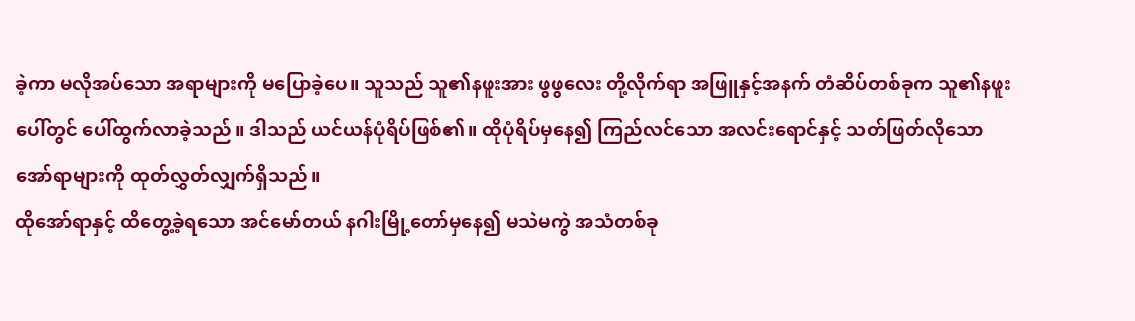ခဲ့ကာ မလိုအပ်သော အရာများကို မပြောခဲ့ပေ။ သူသည် သူ၏နဖူးအား ဖွဖွလေး တို့လိုက်ရာ အဖြူနှင့်အနက် တံဆိပ်တစ်ခုက သူ၏နဖူးပေါ်တွင် ပေါ်ထွက်လာခဲ့သည်။ ဒါသည် ယင်ယန်ပုံရိပ်ဖြစ်၏။ ထိုပုံရိပ်မှနေ၍ ကြည်လင်သော အလင်းရောင်နှင့် သတ်ဖြတ်လိုသော အော်ရာများကို ထုတ်လွှတ်လျှက်ရှိသည်။
ထိုအော်ရာနှင့် ထိတွေ့ခဲ့ရသော အင်မော်တယ် နဂါးမြို့တော်မှနေ၍ မသဲမကွဲ အသံတစ်ခု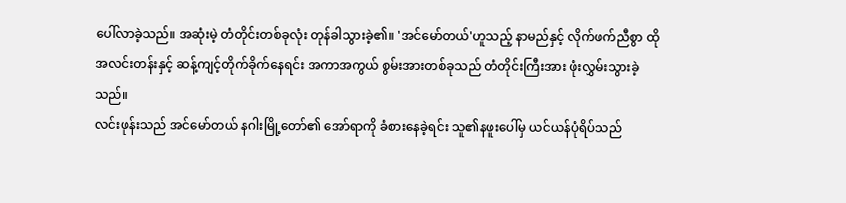ပေါ်လာခဲ့သည်။ အဆုံးမဲ့ တံတိုင်းတစ်ခုလုံး တုန်ခါသွားခဲ့၏။ 'အင်မော်တယ်'ဟူသည့် နာမည်နှင့် လိုက်ဖက်ညီစွာ ထိုအလင်းတန်းနှင့် ဆန့်ကျင့်တိုက်ခိုက်နေရင်း အကာအကွယ် စွမ်းအားတစ်ခုသည် တံတိုင်းကြီးအား ဖုံးလွှမ်းသွားခဲ့သည်။
လင်းဖုန်းသည် အင်မော်တယ် နဂါးမြို့တော်၏ အော်ရာကို ခံစားနေခဲ့ရင်း သူ၏နဖူးပေါ်မှ ယင်ယန်ပုံရိပ်သည်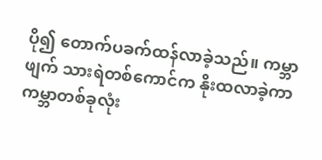ပို၍ တောက်ပခက်ထန်လာခဲ့သည်။ ကမ္ဘာဖျက် သားရဲတစ်ကောင်က နိုးထလာခဲ့ကာ ကမ္ဘာတစ်ခုလုံး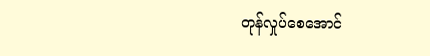တုန်လှုပ်စေအောင်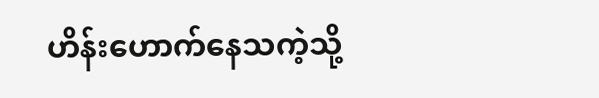ဟိန်းဟောက်နေသကဲ့သို့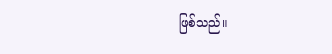ဖြစ်သည်။